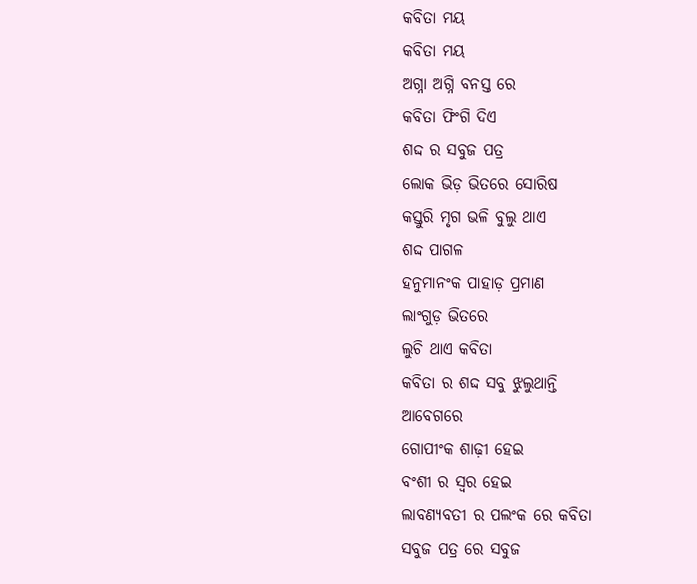କବିତା ମୟ
କବିତା ମୟ
ଅଗ୍ନା ଅଗ୍ନି ବନସ୍ତ ରେ
କବିତା ଫିଂଗି ଦିଏ
ଶଦ୍ଦ ର ସବୁଜ ପତ୍ର
ଲୋକ ଭିଡ଼ ଭିତରେ ସୋରିଷ
କସ୍ତୁରି ମୃଗ ଭଳି ବୁଲୁ ଥାଏ
ଶଦ୍ଦ ପାଗଳ
ହନୁମାନଂକ ପାହାଡ଼ ପ୍ରମାଣ
ଲାଂଗୁଡ଼ ଭିତରେ
ଲୁଚି ଥାଏ କବିତା
କବିତା ର ଶଦ୍ଦ ସବୁ ଝୁଲୁଥାନ୍ତି
ଆବେଗରେ
ଗୋପୀଂକ ଶାଢ଼ୀ ହେଇ
ବଂଶୀ ର ସ୍ୱର ହେଇ
ଲାବଣ୍ୟବତୀ ର ପଲଂକ ରେ କବିତା
ସବୁଜ ପତ୍ର ରେ ସବୁଜ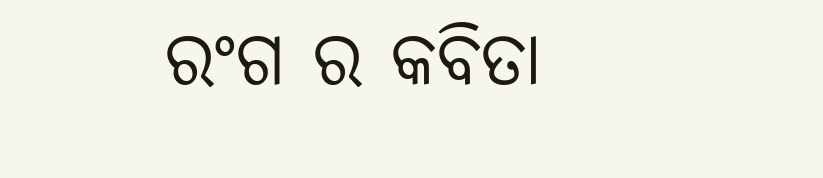ରଂଗ ର କବିତା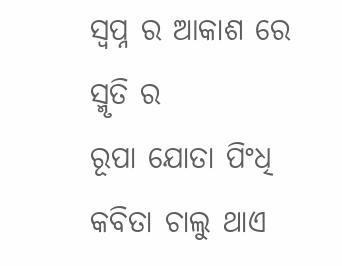ସ୍ୱପ୍ନ ର ଆକାଶ ରେ ସ୍ମୃତି ର
ରୂପା ଯୋତା ପିଂଧି
କବିତା ଚାଲୁ ଥାଏ